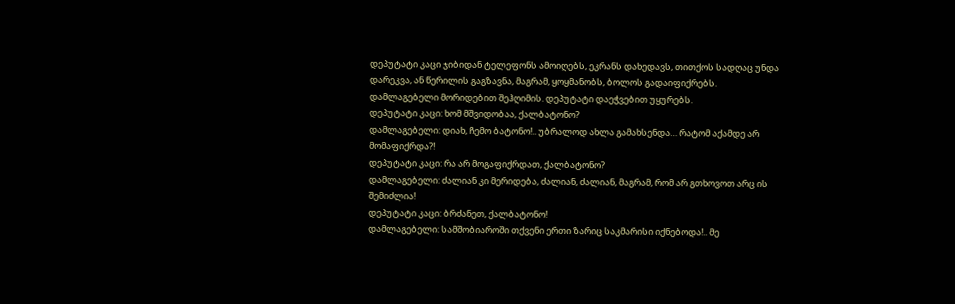დეპუტატი კაცი ჯიბიდან ტელეფონს ამოიღებს, ეკრანს დახედავს, თითქოს სადღაც უნდა დარეკვა, ან წერილის გაგზავნა, მაგრამ, ყოყმანობს, ბოლოს გადაიფიქრებს. დამლაგებელი მორიდებით შეჰღიმის. დეპუტატი დაეჭვებით უყურებს.
დეპუტატი კაცი: ხომ მშვიდობაა, ქალბატონო?
დამლაგებელი: დიახ, ჩემო ბატონო!.. უბრალოდ ახლა გამახსენდა… რატომ აქამდე არ მომაფიქრდა?!
დეპუტატი კაცი: რა არ მოგაფიქრდათ, ქალბატონო?
დამლაგებელი: ძალიან კი მერიდება, ძალიან, ძალიან, მაგრამ, რომ არ გთხოვოთ არც ის შემიძლია!
დეპუტატი კაცი: ბრძანეთ, ქალბატონო!
დამლაგებელი: სამშობიაროში თქვენი ერთი ზარიც საკმარისი იქნებოდა!.. მე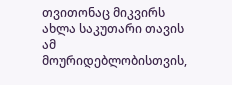თვითონაც მიკვირს ახლა საკუთარი თავის ამ მოურიდებლობისთვის,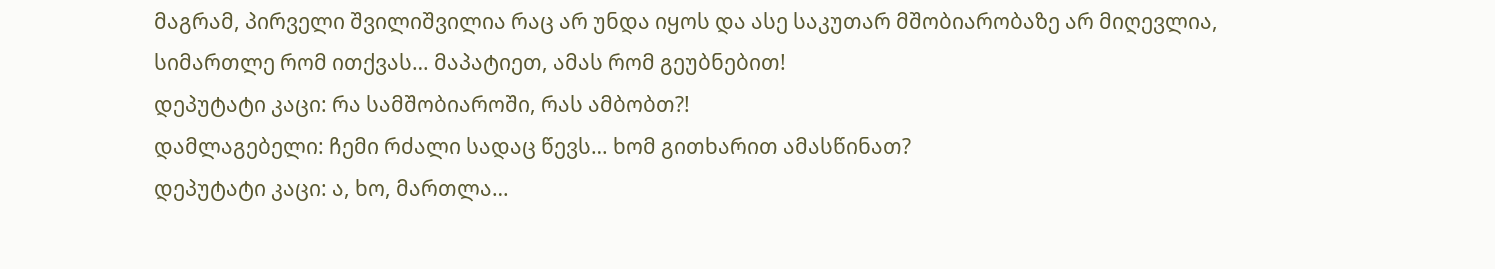მაგრამ, პირველი შვილიშვილია რაც არ უნდა იყოს და ასე საკუთარ მშობიარობაზე არ მიღევლია, სიმართლე რომ ითქვას… მაპატიეთ, ამას რომ გეუბნებით!
დეპუტატი კაცი: რა სამშობიაროში, რას ამბობთ?!
დამლაგებელი: ჩემი რძალი სადაც წევს… ხომ გითხარით ამასწინათ?
დეპუტატი კაცი: ა, ხო, მართლა…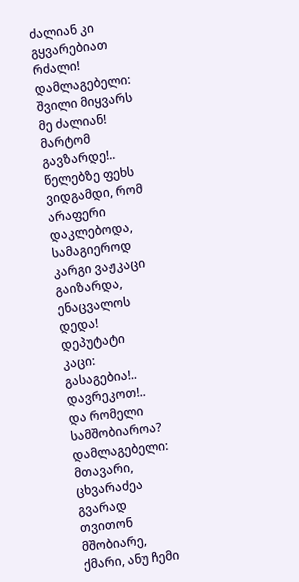ძალიან კი გყვარებიათ რძალი!
დამლაგებელი: შვილი მიყვარს მე ძალიან! მარტომ გავზარდე!.. წელებზე ფეხს ვიდგამდი, რომ არაფერი დაკლებოდა, სამაგიეროდ კარგი ვაჟკაცი გაიზარდა, ენაცვალოს დედა!
დეპუტატი კაცი: გასაგებია!.. დავრეკოთ!.. და რომელი სამშობიაროა?
დამლაგებელი: მთავარი, ცხვარაძეა გვარად თვითონ მშობიარე, ქმარი, ანუ ჩემი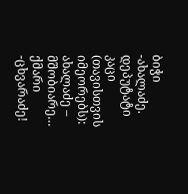ბიჭი -ახალაძე.
დეპუტატი კაცი (თავისთვის იმეორებს): ახალაძე – მშობიარე… ქმარი -ცხვარაძე!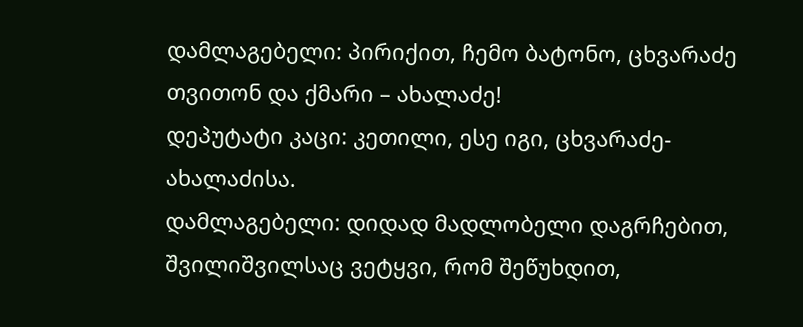დამლაგებელი: პირიქით, ჩემო ბატონო, ცხვარაძე თვითონ და ქმარი – ახალაძე!
დეპუტატი კაცი: კეთილი, ესე იგი, ცხვარაძე-ახალაძისა.
დამლაგებელი: დიდად მადლობელი დაგრჩებით, შვილიშვილსაც ვეტყვი, რომ შეწუხდით,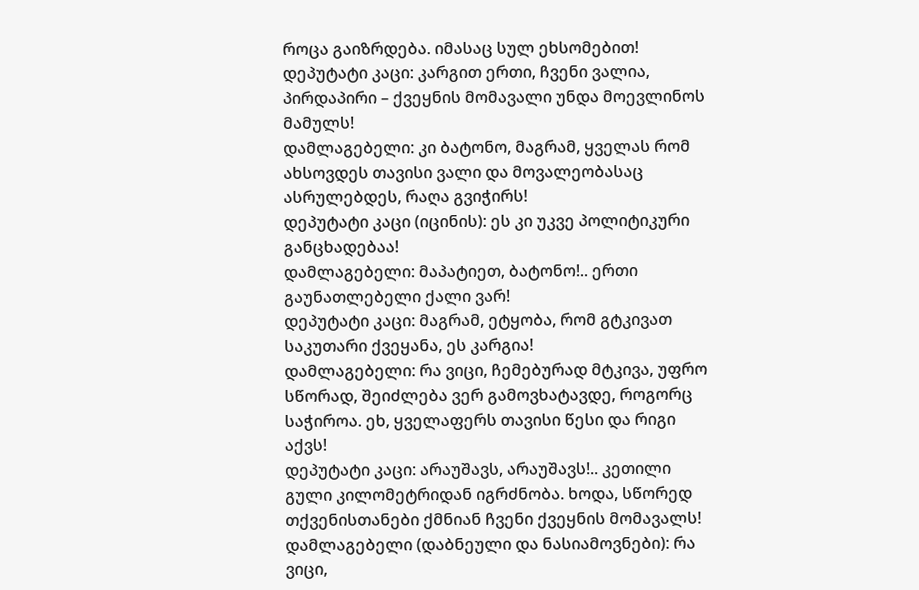როცა გაიზრდება. იმასაც სულ ეხსომებით!
დეპუტატი კაცი: კარგით ერთი, ჩვენი ვალია, პირდაპირი – ქვეყნის მომავალი უნდა მოევლინოს მამულს!
დამლაგებელი: კი ბატონო, მაგრამ, ყველას რომ ახსოვდეს თავისი ვალი და მოვალეობასაც ასრულებდეს, რაღა გვიჭირს!
დეპუტატი კაცი (იცინის): ეს კი უკვე პოლიტიკური განცხადებაა!
დამლაგებელი: მაპატიეთ, ბატონო!.. ერთი გაუნათლებელი ქალი ვარ!
დეპუტატი კაცი: მაგრამ, ეტყობა, რომ გტკივათ საკუთარი ქვეყანა, ეს კარგია!
დამლაგებელი: რა ვიცი, ჩემებურად მტკივა, უფრო სწორად, შეიძლება ვერ გამოვხატავდე, როგორც საჭიროა. ეხ, ყველაფერს თავისი წესი და რიგი აქვს!
დეპუტატი კაცი: არაუშავს, არაუშავს!.. კეთილი გული კილომეტრიდან იგრძნობა. ხოდა, სწორედ თქვენისთანები ქმნიან ჩვენი ქვეყნის მომავალს!
დამლაგებელი (დაბნეული და ნასიამოვნები): რა ვიცი,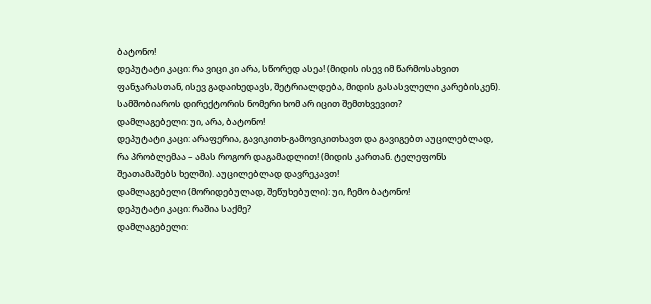ბატონო!
დეპუტატი კაცი: რა ვიცი კი არა, სწორედ ასეა! (მიდის ისევ იმ წარმოსახვით ფანჯარასთან, ისევ გადაიხედავს, შეტრიალდება, მიდის გასასვლელი კარებისკენ). სამშობიაროს დირექტორის ნომერი ხომ არ იცით შემთხვევით?
დამლაგებელი: უი, არა, ბატონო!
დეპუტატი კაცი: არაფერია, გავიკითხ-გამოვიკითხავთ და გავიგებთ აუცილებლად, რა პრობლემაა – ამას როგორ დაგამადლით! (მიდის კართან. ტელეფონს შეათამაშებს ხელში). აუცილებლად დავრეკავთ!
დამლაგებელი (მორიდებულად, შეწუხებული): უი, ჩემო ბატონო!
დეპუტატი კაცი: რაშია საქმე?
დამლაგებელი: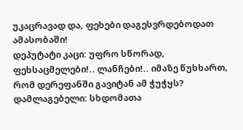უკაცრავად და, ფეხები დაგესვრდებოდათ ამასობაში!
დეპუტატი კაცი: უფრო სწორად, ფეხსაცმელები!.. ლანჩები!.. იმაზე წუხხართ, რომ დერეფანში გავიტან ამ ჭუჭყს?
დამლაგებელი: სხდომათა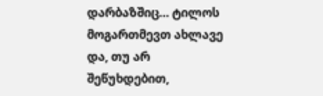დარბაზშიც… ტილოს მოგართმევთ ახლავე და, თუ არ შეწუხდებით,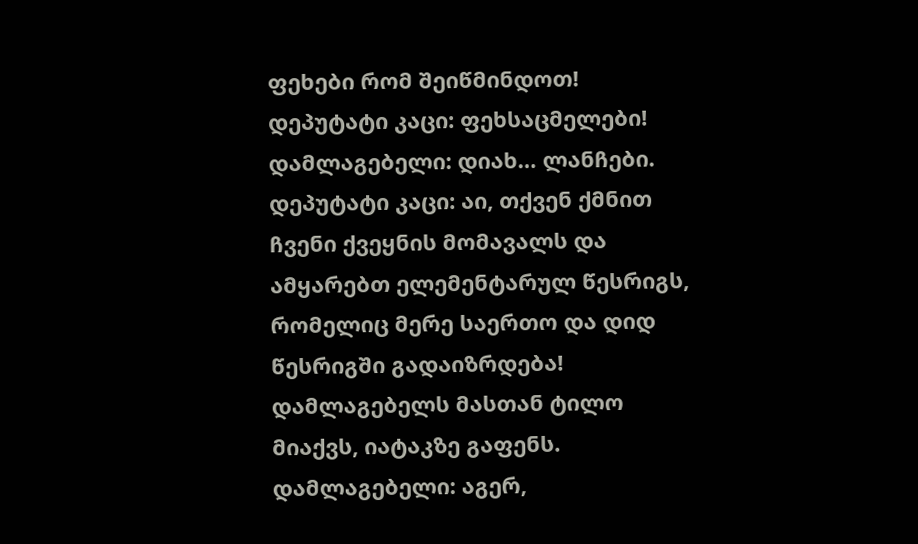ფეხები რომ შეიწმინდოთ!
დეპუტატი კაცი: ფეხსაცმელები!
დამლაგებელი: დიახ… ლანჩები.
დეპუტატი კაცი: აი, თქვენ ქმნით ჩვენი ქვეყნის მომავალს და ამყარებთ ელემენტარულ წესრიგს, რომელიც მერე საერთო და დიდ წესრიგში გადაიზრდება!
დამლაგებელს მასთან ტილო მიაქვს, იატაკზე გაფენს.
დამლაგებელი: აგერ,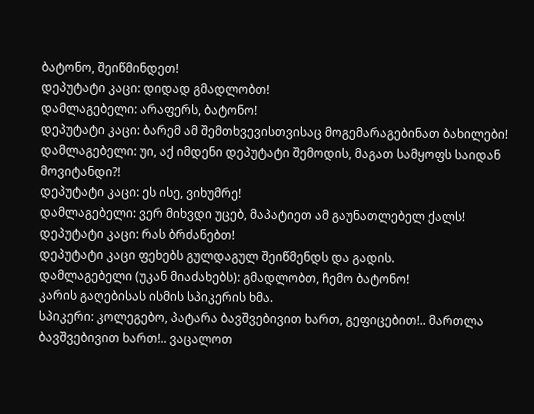ბატონო, შეიწმინდეთ!
დეპუტატი კაცი: დიდად გმადლობთ!
დამლაგებელი: არაფერს, ბატონო!
დეპუტატი კაცი: ბარემ ამ შემთხვევისთვისაც მოგემარაგებინათ ბახილები!
დამლაგებელი: უი, აქ იმდენი დეპუტატი შემოდის, მაგათ სამყოფს საიდან მოვიტანდი?!
დეპუტატი კაცი: ეს ისე, ვიხუმრე!
დამლაგებელი: ვერ მიხვდი უცებ, მაპატიეთ ამ გაუნათლებელ ქალს!
დეპუტატი კაცი: რას ბრძანებთ!
დეპუტატი კაცი ფეხებს გულდაგულ შეიწმენდს და გადის.
დამლაგებელი (უკან მიაძახებს): გმადლობთ, ჩემო ბატონო!
კარის გაღებისას ისმის სპიკერის ხმა.
სპიკერი: კოლეგებო, პატარა ბავშვებივით ხართ, გეფიცებით!.. მართლა ბავშვებივით ხართ!.. ვაცალოთ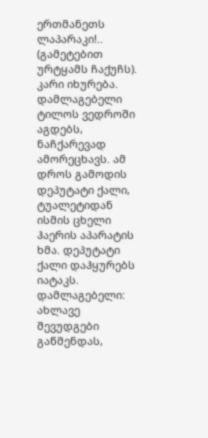ერთმანეთს ლაპარაკი!.. (გამეტებით ურტყამს ჩაქუჩს).
კარი იხურება. დამლაგებელი ტილოს ვედროში აგდებს, ნაჩქარევად ამორეცხავს. ამ დროს გამოდის დეპუტატი ქალი, ტუალეტიდან ისმის ცხელი ჰაერის აპარატის ხმა. დეპუტატი ქალი დაჰყურებს იატაკს.
დამლაგებელი: ახლავე შევუდგები გაწმენდას,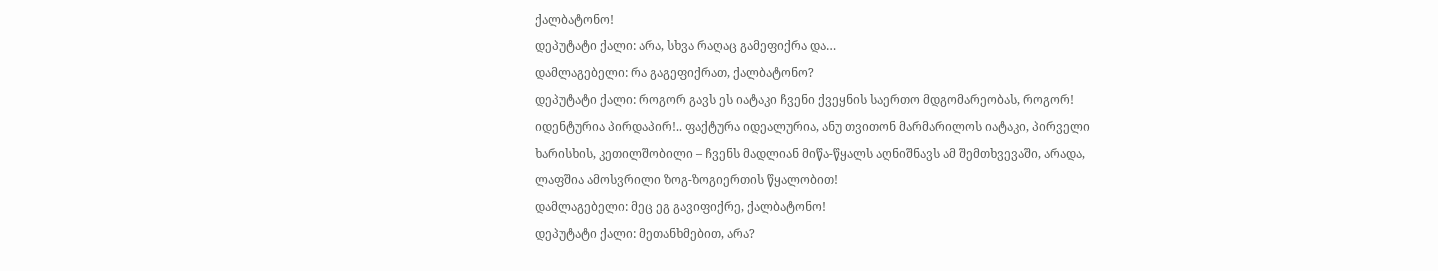ქალბატონო!
დეპუტატი ქალი: არა, სხვა რაღაც გამეფიქრა და…
დამლაგებელი: რა გაგეფიქრათ, ქალბატონო?
დეპუტატი ქალი: როგორ გავს ეს იატაკი ჩვენი ქვეყნის საერთო მდგომარეობას, როგორ! იდენტურია პირდაპირ!.. ფაქტურა იდეალურია, ანუ თვითონ მარმარილოს იატაკი, პირველი ხარისხის, კეთილშობილი – ჩვენს მადლიან მიწა-წყალს აღნიშნავს ამ შემთხვევაში, არადა, ლაფშია ამოსვრილი ზოგ-ზოგიერთის წყალობით!
დამლაგებელი: მეც ეგ გავიფიქრე, ქალბატონო!
დეპუტატი ქალი: მეთანხმებით, არა?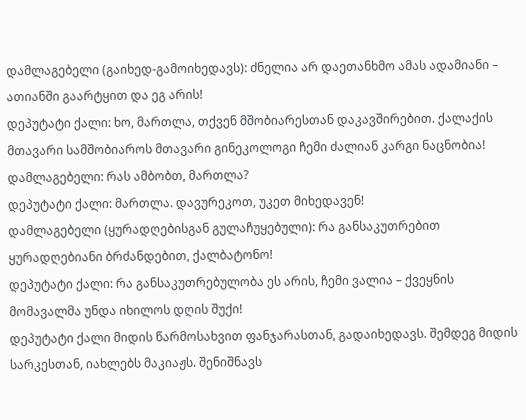დამლაგებელი (გაიხედ-გამოიხედავს): ძნელია არ დაეთანხმო ამას ადამიანი – ათიანში გაარტყით და ეგ არის!
დეპუტატი ქალი: ხო, მართლა, თქვენ მშობიარესთან დაკავშირებით. ქალაქის მთავარი სამშობიაროს მთავარი გინეკოლოგი ჩემი ძალიან კარგი ნაცნობია!
დამლაგებელი: რას ამბობთ, მართლა?
დეპუტატი ქალი: მართლა. დავურეკოთ, უკეთ მიხედავენ!
დამლაგებელი (ყურადღებისგან გულაჩუყებული): რა განსაკუთრებით ყურადღებიანი ბრძანდებით, ქალბატონო!
დეპუტატი ქალი: რა განსაკუთრებულობა ეს არის, ჩემი ვალია – ქვეყნის მომავალმა უნდა იხილოს დღის შუქი!
დეპუტატი ქალი მიდის წარმოსახვით ფანჯარასთან, გადაიხედავს. შემდეგ მიდის სარკესთან, იახლებს მაკიაჟს. შენიშნავს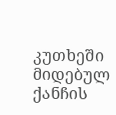კუთხეში მიდებულ ქანჩის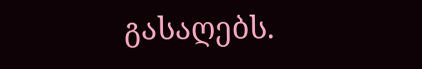გასაღებს.